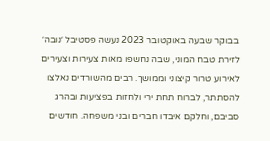בבוקר שבעה באוקטובר 2023 נעשה פסטיבל ׳נובה׳ לזירת טבח המוני, שבה נחשפו מאות צעירות וצעירים לאירוע טרור קיצוני וממושך. רבים מהשורדים נאלצו להסתתר, לברוח תחת ירי ולחזות בפציעות ובהרג סביבם, וחלקם איבדו חברים ובני משפחה. חודשים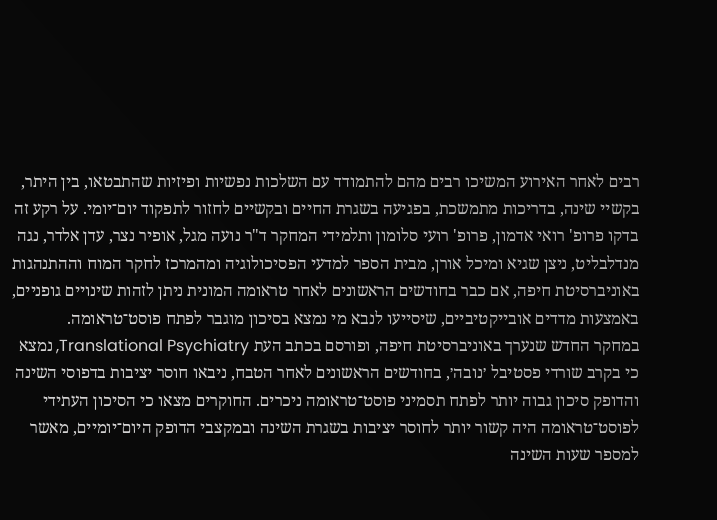רבים לאחר האירוע המשיכו רבים מהם להתמודד עם השלכות נפשיות ופיזיות שהתבטאו, בין היתר, בקשיי שינה, בדריכות מתמשכת, בפגיעה בשגרת החיים ובקשיים לחזור לתפקוד יום־יומי. על רקע זה בדקו פרופ' רואי אדמון, פרופ' רועי סלומון ותלמידי המחקר ד"ר נועה מגל, אופיר נצר, עדן אלדר, נגה מנדלבליט, ניצן שגיא ומיכל אורן, מבית הספר למדעי הפסיכולוגיה ומהמרכז לחקר המוח וההתנהגות באוניברסיטת חיפה, אם כבר בחודשים הראשונים לאחר טראומה המונית ניתן לזהות שינויים גופניים, באמצעות מדדים אובייקטיביים, שיסייעו לנבא מי נמצא בסיכון מוגבר לפתח פוסט־טראומה.
במחקר החדש שנערך באוניברסיטת חיפה, ופורסם בכתב העת Translational Psychiatry, נמצא כי בקרב שורדי פסטיבל ׳נובה׳, בחודשים הראשונים לאחר הטבח, ניבאו חוסר יציבות בדפוסי השינה והדופק סיכון גבוה יותר לפתח תסמיני פוסט־טראומה ניכרים. החוקרים מצאו כי הסיכון העתידי לפוסט־טראומה היה קשור יותר לחוסר יציבות בשגרת השינה ובמקצבי הדופק היום־יומיים, מאשר למספר שעות השינה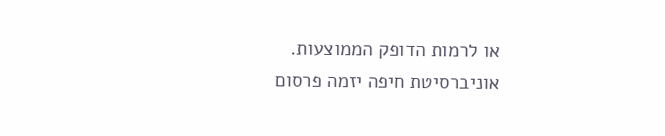או לרמות הדופק הממוצעות.
אוניברסיטת חיפה יזמה פרסום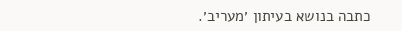כתבה בנושא בעיתון ׳מעריב׳.